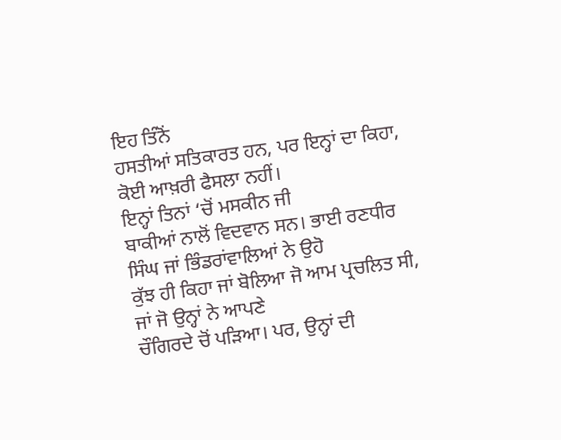ਇਹ ਤਿੰਨੋਂ
ਹਸਤੀਆਂ ਸਤਿਕਾਰਤ ਹਨ, ਪਰ ਇਨ੍ਹਾਂ ਦਾ ਕਿਹਾ, ਕੋਈ ਆਖ਼ਰੀ ਫੈਸਲਾ ਨਹੀਂ।
ਇਨ੍ਹਾਂ ਤਿਨਾਂ ‘ਚੋਂ ਮਸਕੀਨ ਜੀ
ਬਾਕੀਆਂ ਨਾਲੋਂ ਵਿਦਵਾਨ ਸਨ। ਭਾਈ ਰਣਧੀਰ ਸਿੰਘ ਜਾਂ ਭਿੰਡਰਾਂਵਾਲਿਆਂ ਨੇ ਉਹੋ
ਕੁੱਝ ਹੀ ਕਿਹਾ ਜਾਂ ਬੋਲਿਆ ਜੋ ਆਮ ਪ੍ਰਚਲਿਤ ਸੀ, ਜਾਂ ਜੋ ਉਨ੍ਹਾਂ ਨੇ ਆਪਣੇ
ਚੌਗਿਰਦੇ ਚੋਂ ਪੜਿਆ। ਪਰ, ਉਨ੍ਹਾਂ ਦੀ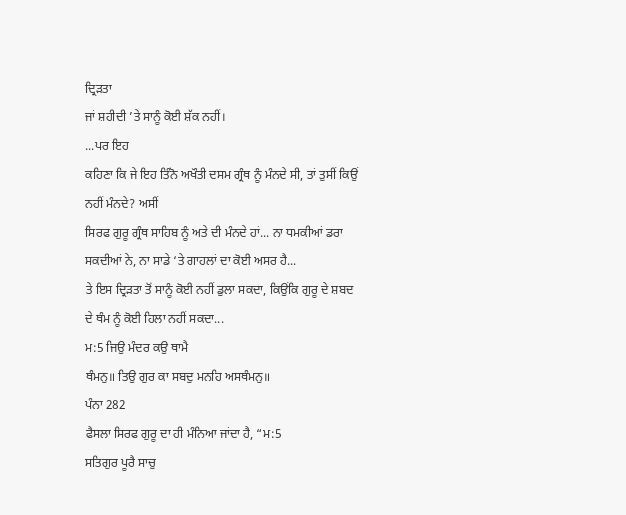ਦ੍ਰਿੜਤਾ
ਜਾਂ ਸ਼ਹੀਦੀ ’ਤੇ ਸਾਨੂੰ ਕੋਈ ਸ਼ੱਕ ਨਹੀਂ।
...ਪਰ ਇਹ
ਕਹਿਣਾ ਕਿ ਜੇ ਇਹ ਤਿੰਨੋ ਅਖੌਤੀ ਦਸਮ ਗ੍ਰੰਥ ਨੂੰ ਮੰਨਦੇ ਸੀ, ਤਾਂ ਤੁਸੀਂ ਕਿਉਂ
ਨਹੀਂ ਮੰਨਦੇ? ਅਸੀਂ
ਸਿਰਫ ਗੁਰੂ ਗ੍ਰੰਥ ਸਾਹਿਬ ਨੂੰ ਅਤੇ ਦੀ ਮੰਨਦੇ ਹਾਂ... ਨਾ ਧਮਕੀਆਂ ਡਰਾ
ਸਕਦੀਆਂ ਨੇ, ਨਾ ਸਾਡੇ ‘ਤੇ ਗਾਹਲਾਂ ਦਾ ਕੋਈ ਅਸਰ ਹੈ...
ਤੇ ਇਸ ਦ੍ਰਿੜਤਾ ਤੋਂ ਸਾਨੂੰ ਕੋਈ ਨਹੀਂ ਡੁਲਾ ਸਕਦਾ, ਕਿਉਂਕਿ ਗੁਰੂ ਦੇ ਸ਼ਬਦ
ਦੇ ਥੰਮ ਨੂੰ ਕੋਈ ਹਿਲਾ ਨਹੀਂ ਸਕਦਾ...
ਮ:5 ਜਿਉ ਮੰਦਰ ਕਉ ਥਾਮੈ
ਥੰਮਨੁ॥ ਤਿਉ ਗੁਰ ਕਾ ਸਬਦੁ ਮਨਹਿ ਅਸਥੰਮਨੁ॥
ਪੰਨਾ 282
ਫੈਸਲਾ ਸਿਰਫ ਗੁਰੂ ਦਾ ਹੀ ਮੰਨਿਆ ਜਾਂਦਾ ਹੈ, “ਮ:5
ਸਤਿਗੁਰ ਪੂਰੈ ਸਾਚੁ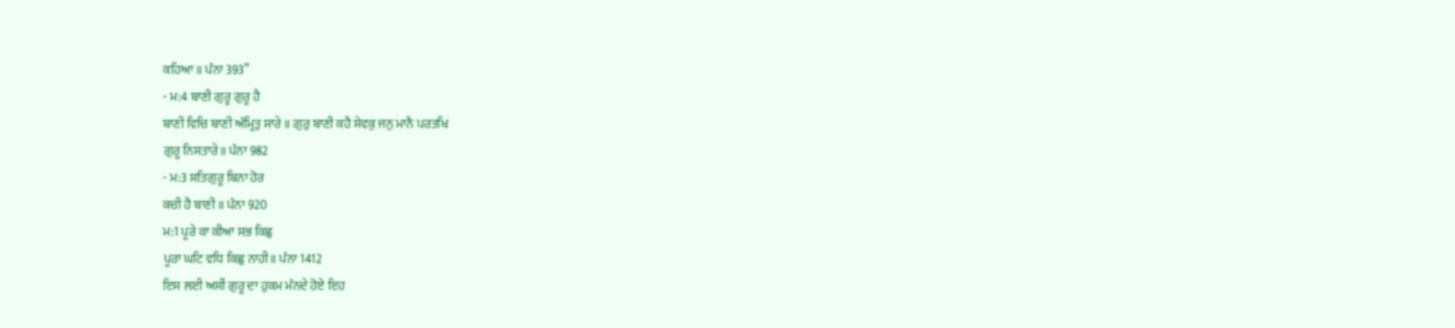ਕਹਿਆ॥ ਪੰਨਾ 393”
- ਮ:4 ਬਾਣੀ ਗੁਰੂ ਗੁਰੂ ਹੈ
ਬਾਣੀ ਵਿਚਿ ਬਾਣੀ ਅੰਮ੍ਰਿਤੁ ਸਾਰੇ ॥ ਗੁਰੁ ਬਾਣੀ ਕਹੈ ਸੇਵਕੁ ਜਨੁ ਮਾਨੈ ਪਰਤਖਿ
ਗੁਰੂ ਨਿਸਤਾਰੇ॥ ਪੰਨਾ 982
- ਮ:3 ਸਤਿਗੁਰੂ ਬਿਨਾ ਹੋਰ
ਕਚੀ ਹੈ ਬਾਣੀ ॥ ਪੰਨਾ 920
ਮ:1 ਪੂਰੇ ਕਾ ਕੀਆ ਸਭ ਕਿਛੁ
ਪੂਰਾ ਘਟਿ ਵਧਿ ਕਿਛੁ ਨਾਹੀ॥ ਪੰਨਾ 1412
ਇਸ ਲਈ ਅਸੀਂ ਗੁਰੂ ਦਾ ਹੁਕਮ ਮੰਨਦੇ ਹੋਏ ਇਹ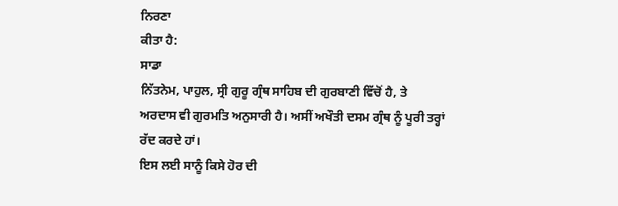ਨਿਰਣਾ
ਕੀਤਾ ਹੈ:
ਸਾਡਾ
ਨਿੱਤਨੇਮ, ਪਾਹੁਲ, ਸ੍ਰੀ ਗੁਰੂ ਗ੍ਰੰਥ ਸਾਹਿਬ ਦੀ ਗੁਰਬਾਣੀ ਵਿੱਚੋਂ ਹੈ, ਤੇ
ਅਰਦਾਸ ਵੀ ਗੁਰਮਤਿ ਅਨੁਸਾਰੀ ਹੈ। ਅਸੀਂ ਅਖੌਤੀ ਦਸਮ ਗ੍ਰੰਥ ਨੂੰ ਪੂਰੀ ਤਰ੍ਹਾਂ
ਰੱਦ ਕਰਦੇ ਹਾਂ।
ਇਸ ਲਈ ਸਾਨੂੰ ਕਿਸੇ ਹੋਰ ਦੀ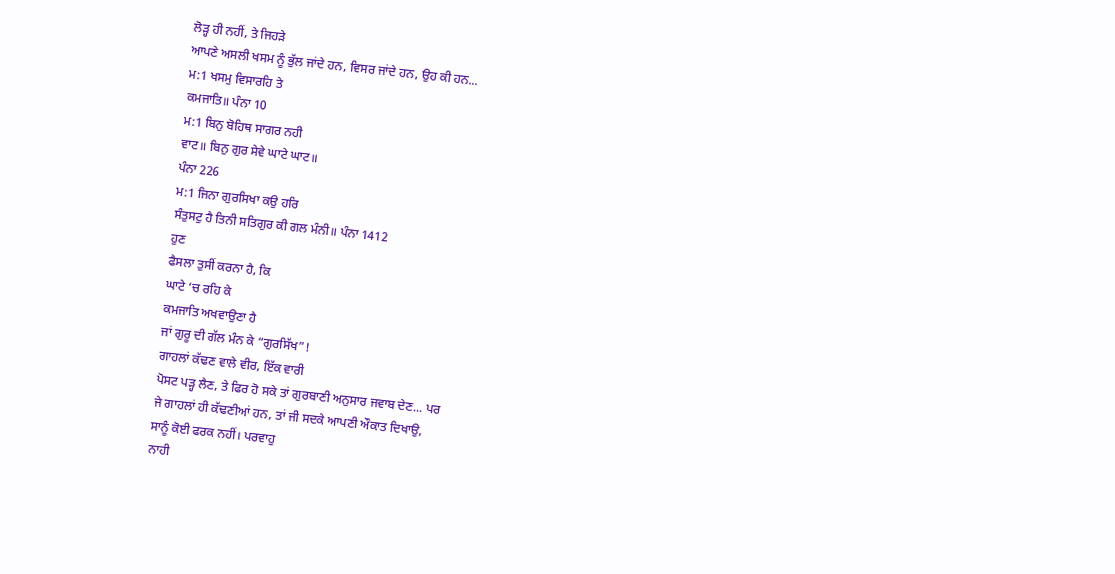ਲੋੜ੍ਹ ਹੀ ਨਹੀਂ, ਤੇ ਜਿਹੜੇ
ਆਪਣੇ ਅਸਲੀ ਖਸਮ ਨੂੰ ਭੁੱਲ ਜਾਂਦੇ ਹਨ, ਵਿਸਰ ਜਾਂਦੇ ਹਨ, ਉਹ ਕੀ ਹਨ...
ਮ:1 ਖਸਮੁ ਵਿਸਾਰਹਿ ਤੇ
ਕਮਜਾਤਿ॥ ਪੰਨਾ 10
ਮ:1 ਬਿਨੁ ਬੋਹਿਥ ਸਾਗਰ ਨਹੀ
ਵਾਟ॥ ਬਿਨੁ ਗੁਰ ਸੇਵੇ ਘਾਟੇ ਘਾਟ॥
ਪੰਨਾ 226
ਮ:1 ਜਿਨਾ ਗੁਰਸਿਖਾ ਕਉ ਹਰਿ
ਸੰਤੁਸਟੁ ਹੈ ਤਿਨੀ ਸਤਿਗੁਰ ਕੀ ਗਲ ਮੰਨੀ॥ ਪੰਨਾ 1412
ਹੁਣ
ਫੈਸਲਾ ਤੁਸੀਂ ਕਰਨਾ ਹੈ, ਕਿ
ਘਾਟੇ ‘ਚ ਰਹਿ ਕੇ
ਕਮਜਾਤਿ ਅਖਵਾਉਣਾ ਹੈ
ਜਾਂ ਗੁਰੂ ਦੀ ਗੱਲ ਮੰਨ ਕੇ “ਗੁਰਸਿੱਖ”!
ਗਾਹਲਾਂ ਕੱਢਣ ਵਾਲੇ ਵੀਰ, ਇੱਕ ਵਾਰੀ
ਪੋਸਟ ਪੜ੍ਹ ਲੈਣ, ਤੇ ਫਿਰ ਹੋ ਸਕੇ ਤਾਂ ਗੁਰਬਾਣੀ ਅਨੁਸਾਰ ਜਵਾਬ ਦੇਣ... ਪਰ
ਜੇ ਗਾਹਲਾਂ ਹੀ ਕੱਢਣੀਆਂ ਹਨ, ਤਾਂ ਜੀ ਸਦਕੇ ਆਪਣੀ ਔਕਾਤ ਦਿਖਾਉ,
ਸਾਨੂੰ ਕੋਈ ਫਰਕ ਨਹੀਂ। ਪਰਵਾਹੁ
ਨਾਹੀ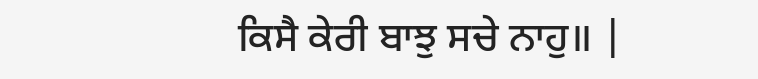ਕਿਸੈ ਕੇਰੀ ਬਾਝੁ ਸਚੇ ਨਾਹੁ॥ |